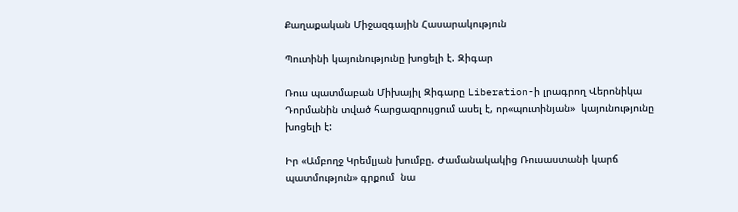Քաղաքական Միջազգային Հասարակություն

Պուտինի կայունությունը խոցելի է. Զիգար

Ռուս պատմաբան Միխայիլ Զիգարը Liberation-ի լրագրող Վերոնիկա Դորմանին տված հարցազրույցում ասել է, որ«պուտինյան»  կայունությունը խոցելի է:

Իր «Ամբողջ Կրեմլյան խումբը. Ժամանակակից Ռուսաստանի կարճ պատմություն» գրքում  նա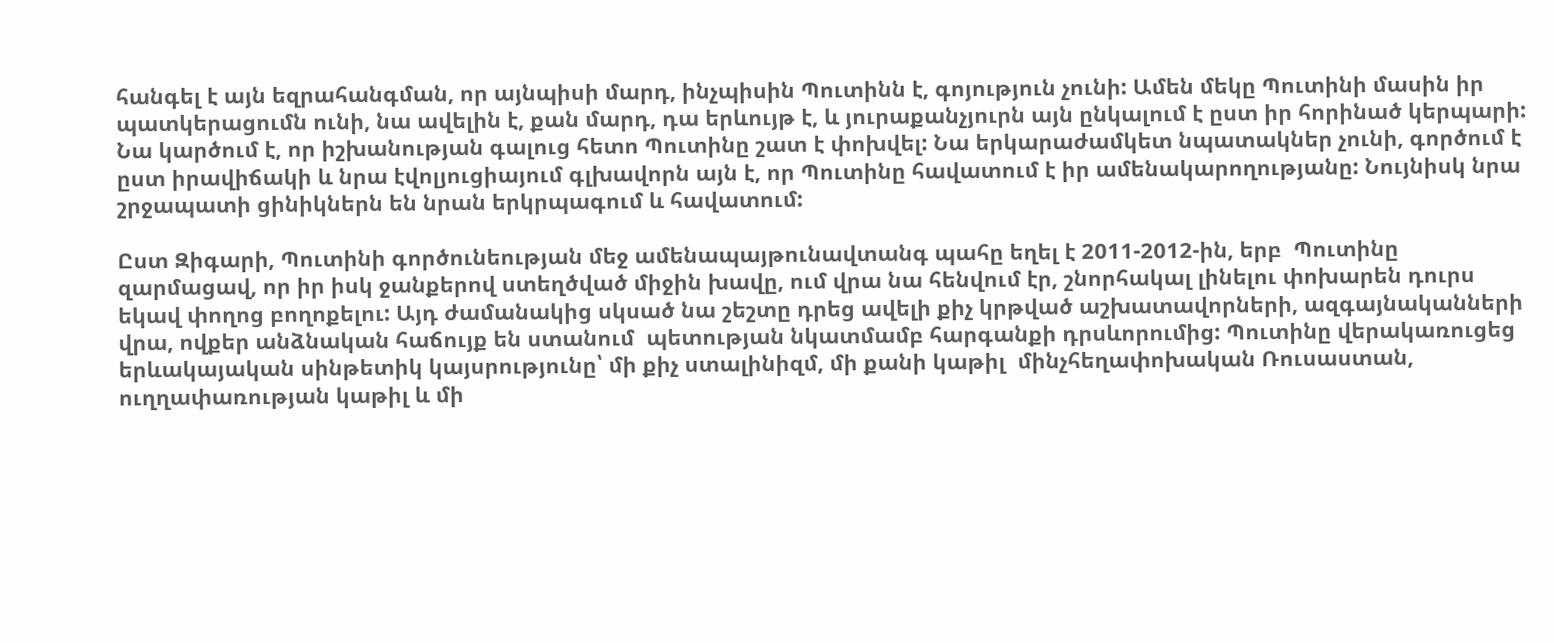հանգել է այն եզրահանգման, որ այնպիսի մարդ, ինչպիսին Պուտինն է, գոյություն չունի: Ամեն մեկը Պուտինի մասին իր պատկերացումն ունի, նա ավելին է, քան մարդ, դա երևույթ է, և յուրաքանչյուրն այն ընկալում է ըստ իր հորինած կերպարի: Նա կարծում է, որ իշխանության գալուց հետո Պուտինը շատ է փոխվել: Նա երկարաժամկետ նպատակներ չունի, գործում է ըստ իրավիճակի և նրա էվոլյուցիայում գլխավորն այն է, որ Պուտինը հավատում է իր ամենակարողությանը: Նույնիսկ նրա շրջապատի ցինիկներն են նրան երկրպագում և հավատում:

Ըստ Զիգարի, Պուտինի գործունեության մեջ ամենապայթունավտանգ պահը եղել է 2011-2012-ին, երբ  Պուտինը զարմացավ, որ իր իսկ ջանքերով ստեղծված միջին խավը, ում վրա նա հենվում էր, շնորհակալ լինելու փոխարեն դուրս եկավ փողոց բողոքելու: Այդ ժամանակից սկսած նա շեշտը դրեց ավելի քիչ կրթված աշխատավորների, ազգայնականների  վրա, ովքեր անձնական հաճույք են ստանում  պետության նկատմամբ հարգանքի դրսևորումից: Պուտինը վերակառուցեց երևակայական սինթետիկ կայսրությունը՝ մի քիչ ստալինիզմ, մի քանի կաթիլ  մինչհեղափոխական Ռուսաստան, ուղղափառության կաթիլ և մի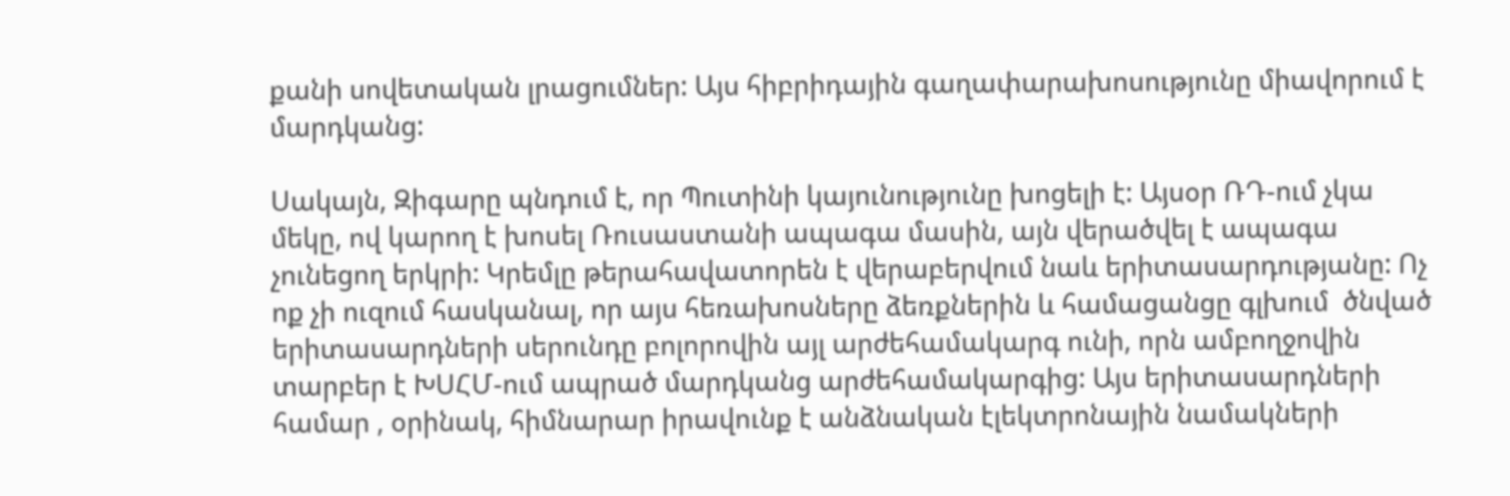քանի սովետական լրացումներ: Այս հիբրիդային գաղափարախոսությունը միավորում է մարդկանց:

Սակայն, Զիգարը պնդում է, որ Պուտինի կայունությունը խոցելի է: Այսօր ՌԴ-ում չկա մեկը, ով կարող է խոսել Ռուսաստանի ապագա մասին, այն վերածվել է ապագա չունեցող երկրի: Կրեմլը թերահավատորեն է վերաբերվում նաև երիտասարդությանը: Ոչ ոք չի ուզում հասկանալ, որ այս հեռախոսները ձեռքներին և համացանցը գլխում  ծնված երիտասարդների սերունդը բոլորովին այլ արժեհամակարգ ունի, որն ամբողջովին տարբեր է ԽՍՀՄ-ում ապրած մարդկանց արժեհամակարգից: Այս երիտասարդների համար , օրինակ, հիմնարար իրավունք է անձնական էլեկտրոնային նամակների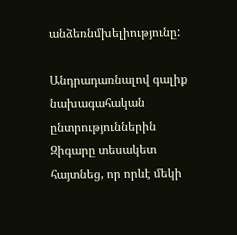անձեռնմխելիությունը:

Անդրադառնալով գալիք նախագահական ընտրություններին Զիգարը տեսակետ հայտնեց, որ որևէ մեկի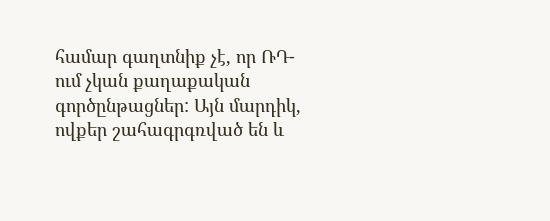համար գաղտնիք չէ, որ ՌԴ-ում չկան քաղաքական գործընթացներ: Այն մարդիկ, ովքեր շահագրգռված են և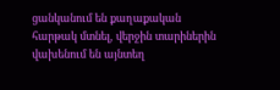ցանկանում են քաղաքական հարթակ մտնել, վերջին տարիներին վախենում են այնտեղ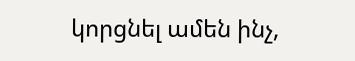կորցնել ամեն ինչ,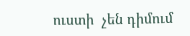ուստի  չեն դիմում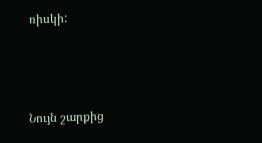ռիսկի:



Նույն շարքից